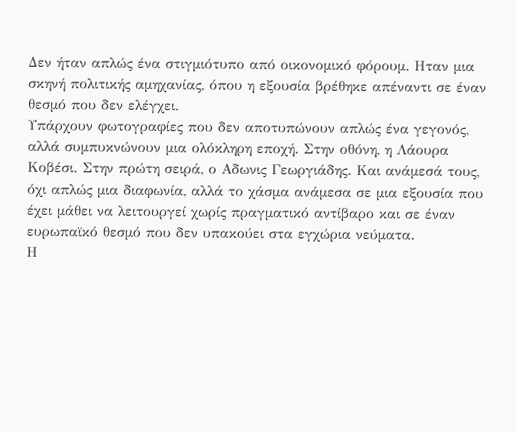Δεν ήταν απλώς ένα στιγμιότυπο από οικονομικό φόρουμ. Ηταν μια σκηνή πολιτικής αμηχανίας, όπου η εξουσία βρέθηκε απέναντι σε έναν θεσμό που δεν ελέγχει.
Υπάρχουν φωτογραφίες που δεν αποτυπώνουν απλώς ένα γεγονός, αλλά συμπυκνώνουν μια ολόκληρη εποχή. Στην οθόνη, η Λάουρα Κοβέσι. Στην πρώτη σειρά, ο Αδωνις Γεωργιάδης. Και ανάμεσά τους, όχι απλώς μια διαφωνία, αλλά το χάσμα ανάμεσα σε μια εξουσία που έχει μάθει να λειτουργεί χωρίς πραγματικό αντίβαρο και σε έναν ευρωπαϊκό θεσμό που δεν υπακούει στα εγχώρια νεύματα.
Η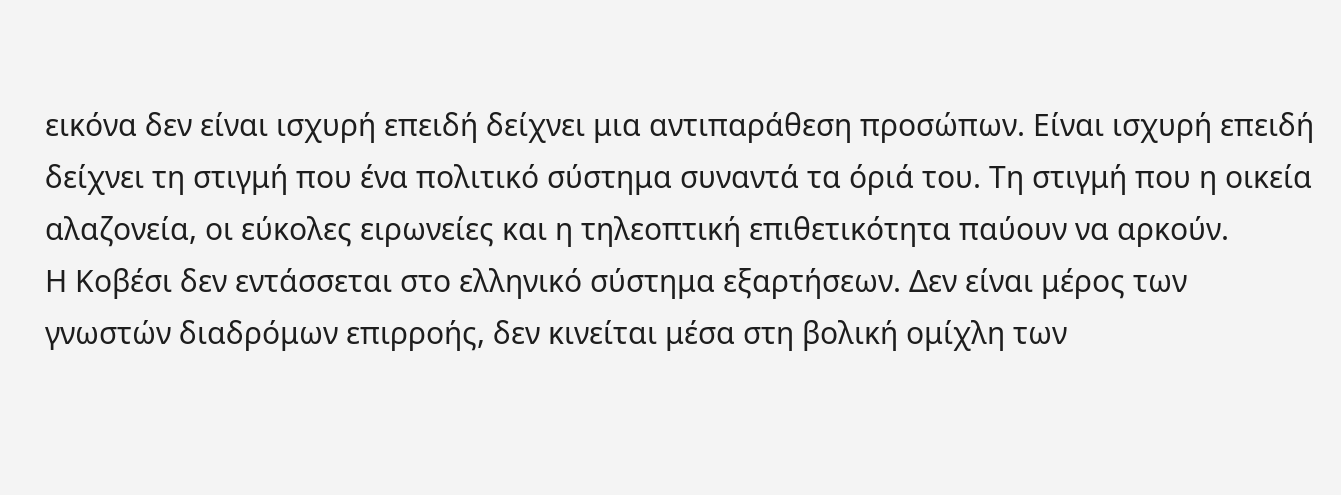εικόνα δεν είναι ισχυρή επειδή δείχνει μια αντιπαράθεση προσώπων. Είναι ισχυρή επειδή δείχνει τη στιγμή που ένα πολιτικό σύστημα συναντά τα όριά του. Τη στιγμή που η οικεία αλαζονεία, οι εύκολες ειρωνείες και η τηλεοπτική επιθετικότητα παύουν να αρκούν.
Η Κοβέσι δεν εντάσσεται στο ελληνικό σύστημα εξαρτήσεων. Δεν είναι μέρος των γνωστών διαδρόμων επιρροής, δεν κινείται μέσα στη βολική ομίχλη των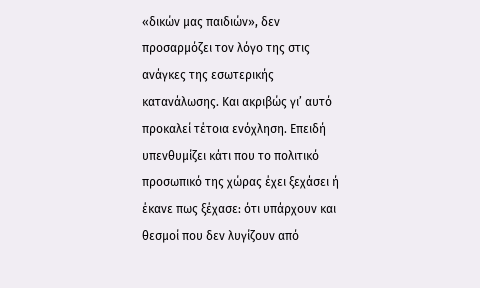«δικών μας παιδιών», δεν προσαρμόζει τον λόγο της στις ανάγκες της εσωτερικής κατανάλωσης. Και ακριβώς γι’ αυτό προκαλεί τέτοια ενόχληση. Επειδή υπενθυμίζει κάτι που το πολιτικό προσωπικό της χώρας έχει ξεχάσει ή έκανε πως ξέχασε: ότι υπάρχουν και θεσμοί που δεν λυγίζουν από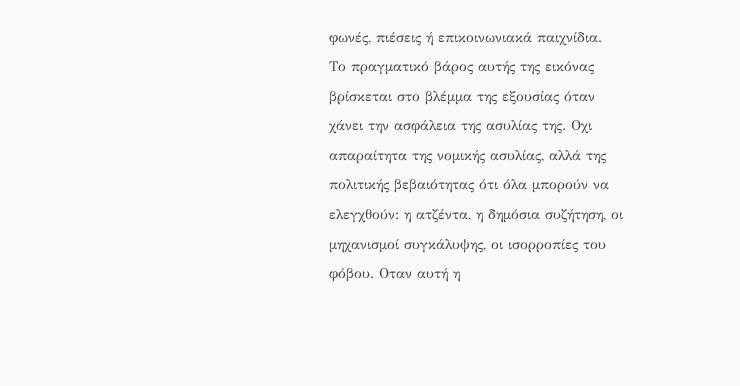φωνές, πιέσεις ή επικοινωνιακά παιχνίδια.
Το πραγματικό βάρος αυτής της εικόνας βρίσκεται στο βλέμμα της εξουσίας όταν χάνει την ασφάλεια της ασυλίας της. Οχι απαραίτητα της νομικής ασυλίας, αλλά της πολιτικής βεβαιότητας ότι όλα μπορούν να ελεγχθούν: η ατζέντα, η δημόσια συζήτηση, οι μηχανισμοί συγκάλυψης, οι ισορροπίες του φόβου. Οταν αυτή η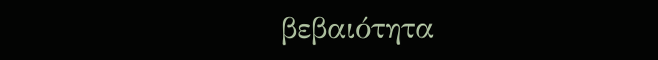βεβαιότητα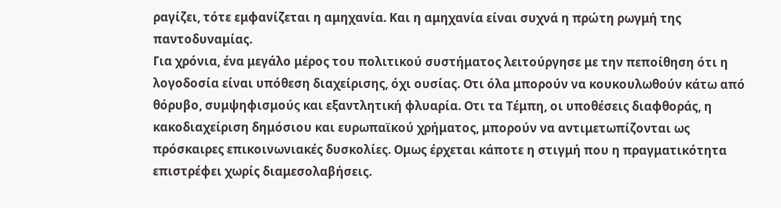ραγίζει, τότε εμφανίζεται η αμηχανία. Και η αμηχανία είναι συχνά η πρώτη ρωγμή της παντοδυναμίας.
Για χρόνια, ένα μεγάλο μέρος του πολιτικού συστήματος λειτούργησε με την πεποίθηση ότι η λογοδοσία είναι υπόθεση διαχείρισης, όχι ουσίας. Οτι όλα μπορούν να κουκουλωθούν κάτω από θόρυβο, συμψηφισμούς και εξαντλητική φλυαρία. Οτι τα Τέμπη, οι υποθέσεις διαφθοράς, η κακοδιαχείριση δημόσιου και ευρωπαϊκού χρήματος, μπορούν να αντιμετωπίζονται ως πρόσκαιρες επικοινωνιακές δυσκολίες. Ομως έρχεται κάποτε η στιγμή που η πραγματικότητα επιστρέφει χωρίς διαμεσολαβήσεις.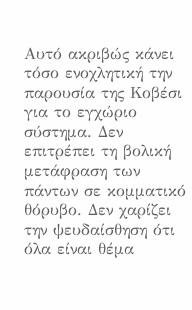Αυτό ακριβώς κάνει τόσο ενοχλητική την παρουσία της Κοβέσι για το εγχώριο σύστημα. Δεν επιτρέπει τη βολική μετάφραση των πάντων σε κομματικό θόρυβο. Δεν χαρίζει την ψευδαίσθηση ότι όλα είναι θέμα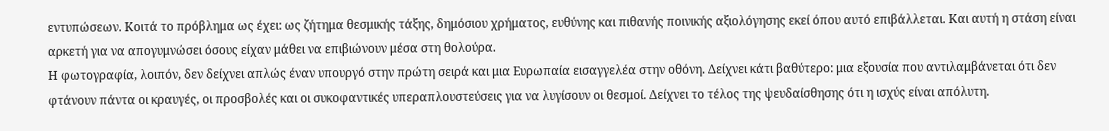εντυπώσεων. Κοιτά το πρόβλημα ως έχει: ως ζήτημα θεσμικής τάξης, δημόσιου χρήματος, ευθύνης και πιθανής ποινικής αξιολόγησης εκεί όπου αυτό επιβάλλεται. Και αυτή η στάση είναι αρκετή για να απογυμνώσει όσους είχαν μάθει να επιβιώνουν μέσα στη θολούρα.
Η φωτογραφία, λοιπόν, δεν δείχνει απλώς έναν υπουργό στην πρώτη σειρά και μια Ευρωπαία εισαγγελέα στην οθόνη. Δείχνει κάτι βαθύτερο: μια εξουσία που αντιλαμβάνεται ότι δεν φτάνουν πάντα οι κραυγές, οι προσβολές και οι συκοφαντικές υπεραπλουστεύσεις για να λυγίσουν οι θεσμοί. Δείχνει το τέλος της ψευδαίσθησης ότι η ισχύς είναι απόλυτη.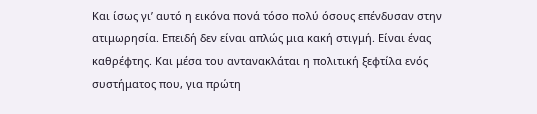Και ίσως γι’ αυτό η εικόνα πονά τόσο πολύ όσους επένδυσαν στην ατιμωρησία. Επειδή δεν είναι απλώς μια κακή στιγμή. Είναι ένας καθρέφτης. Και μέσα του αντανακλάται η πολιτική ξεφτίλα ενός συστήματος που, για πρώτη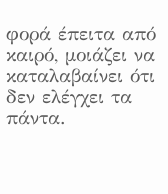φορά έπειτα από καιρό, μοιάζει να καταλαβαίνει ότι δεν ελέγχει τα πάντα.